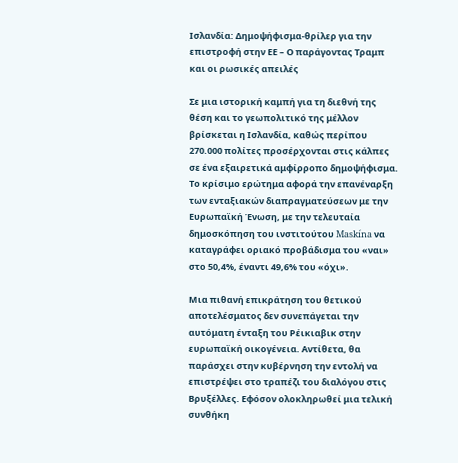Ισλανδία: Δημοψήφισμα-θρίλερ για την επιστροφή στην ΕΕ – Ο παράγοντας Τραμπ και οι ρωσικές απειλές

Σε μια ιστορική καμπή για τη διεθνή της θέση και το γεωπολιτικό της μέλλον βρίσκεται η Ισλανδία, καθώς περίπου 270.000 πολίτες προσέρχονται στις κάλπες σε ένα εξαιρετικά αμφίρροπο δημοψήφισμα. Το κρίσιμο ερώτημα αφορά την επανέναρξη των ενταξιακών διαπραγματεύσεων με την Ευρωπαϊκή Ένωση, με την τελευταία δημοσκόπηση του ινστιτούτου Maskína να καταγράφει οριακό προβάδισμα του «ναι» στο 50,4%, έναντι 49,6% του «όχι».

Μια πιθανή επικράτηση του θετικού αποτελέσματος δεν συνεπάγεται την αυτόματη ένταξη του Ρέικιαβικ στην ευρωπαϊκή οικογένεια. Αντίθετα, θα παράσχει στην κυβέρνηση την εντολή να επιστρέψει στο τραπέζι του διαλόγου στις Βρυξέλλες. Εφόσον ολοκληρωθεί μια τελική συνθήκη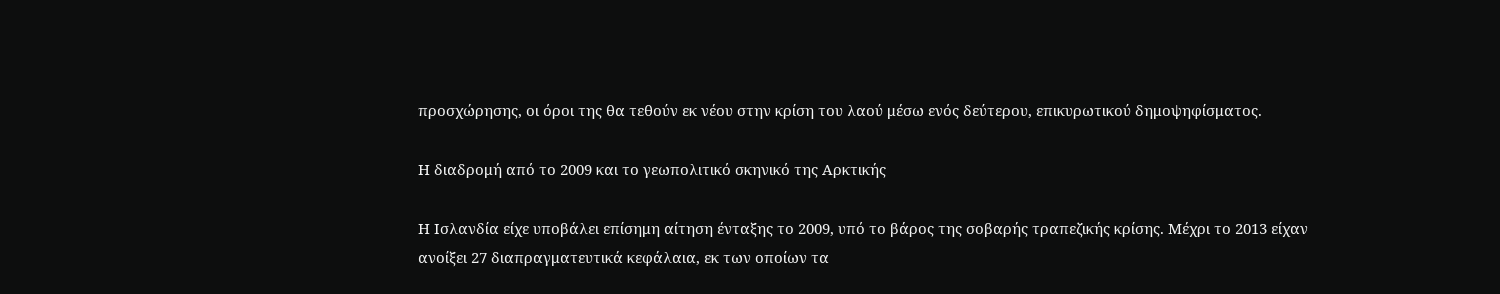προσχώρησης, οι όροι της θα τεθούν εκ νέου στην κρίση του λαού μέσω ενός δεύτερου, επικυρωτικού δημοψηφίσματος.

Η διαδρομή από το 2009 και το γεωπολιτικό σκηνικό της Αρκτικής

Η Ισλανδία είχε υποβάλει επίσημη αίτηση ένταξης το 2009, υπό το βάρος της σοβαρής τραπεζικής κρίσης. Μέχρι το 2013 είχαν ανοίξει 27 διαπραγματευτικά κεφάλαια, εκ των οποίων τα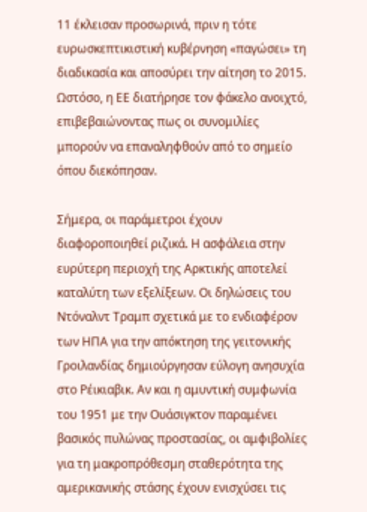11 έκλεισαν προσωρινά, πριν η τότε ευρωσκεπτικιστική κυβέρνηση «παγώσει» τη διαδικασία και αποσύρει την αίτηση το 2015. Ωστόσο, η ΕΕ διατήρησε τον φάκελο ανοιχτό, επιβεβαιώνοντας πως οι συνομιλίες μπορούν να επαναληφθούν από το σημείο όπου διεκόπησαν.

Σήμερα, οι παράμετροι έχουν διαφοροποιηθεί ριζικά. Η ασφάλεια στην ευρύτερη περιοχή της Αρκτικής αποτελεί καταλύτη των εξελίξεων. Οι δηλώσεις του Ντόναλντ Τραμπ σχετικά με το ενδιαφέρον των ΗΠΑ για την απόκτηση της γειτονικής Γροιλανδίας δημιούργησαν εύλογη ανησυχία στο Ρέικιαβικ. Αν και η αμυντική συμφωνία του 1951 με την Ουάσιγκτον παραμένει βασικός πυλώνας προστασίας, οι αμφιβολίες για τη μακροπρόθεσμη σταθερότητα της αμερικανικής στάσης έχουν ενισχύσει τις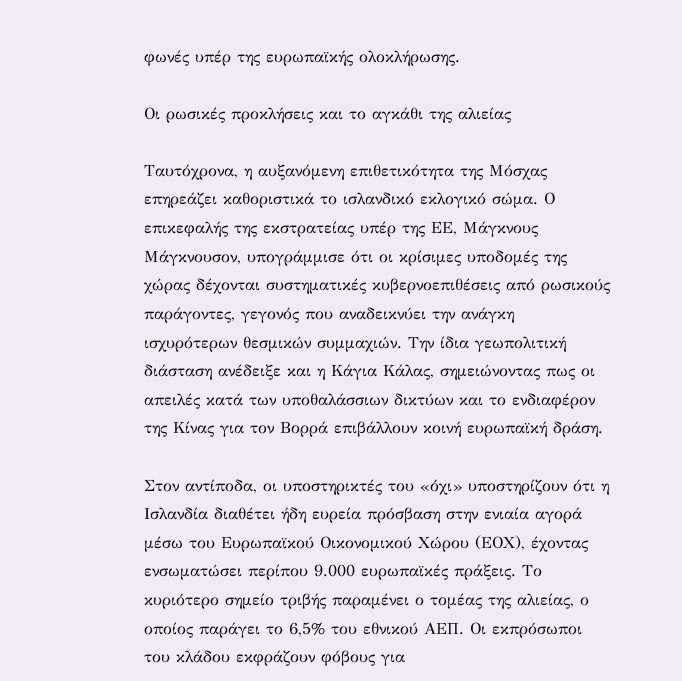φωνές υπέρ της ευρωπαϊκής ολοκλήρωσης.

Οι ρωσικές προκλήσεις και το αγκάθι της αλιείας

Ταυτόχρονα, η αυξανόμενη επιθετικότητα της Μόσχας επηρεάζει καθοριστικά το ισλανδικό εκλογικό σώμα. Ο επικεφαλής της εκστρατείας υπέρ της ΕΕ, Μάγκνους Μάγκνουσον, υπογράμμισε ότι οι κρίσιμες υποδομές της χώρας δέχονται συστηματικές κυβερνοεπιθέσεις από ρωσικούς παράγοντες, γεγονός που αναδεικνύει την ανάγκη ισχυρότερων θεσμικών συμμαχιών. Την ίδια γεωπολιτική διάσταση ανέδειξε και η Κάγια Κάλας, σημειώνοντας πως οι απειλές κατά των υποθαλάσσιων δικτύων και το ενδιαφέρον της Κίνας για τον Βορρά επιβάλλουν κοινή ευρωπαϊκή δράση.

Στον αντίποδα, οι υποστηρικτές του «όχι» υποστηρίζουν ότι η Ισλανδία διαθέτει ήδη ευρεία πρόσβαση στην ενιαία αγορά μέσω του Ευρωπαϊκού Οικονομικού Χώρου (ΕΟΧ), έχοντας ενσωματώσει περίπου 9.000 ευρωπαϊκές πράξεις. Το κυριότερο σημείο τριβής παραμένει ο τομέας της αλιείας, ο οποίος παράγει το 6,5% του εθνικού ΑΕΠ. Οι εκπρόσωποι του κλάδου εκφράζουν φόβους για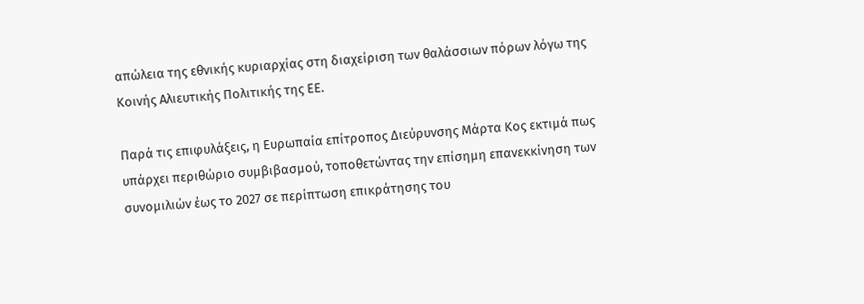απώλεια της εθνικής κυριαρχίας στη διαχείριση των θαλάσσιων πόρων λόγω της Κοινής Αλιευτικής Πολιτικής της ΕΕ.

Παρά τις επιφυλάξεις, η Ευρωπαία επίτροπος Διεύρυνσης Μάρτα Κος εκτιμά πως υπάρχει περιθώριο συμβιβασμού, τοποθετώντας την επίσημη επανεκκίνηση των συνομιλιών έως το 2027 σε περίπτωση επικράτησης του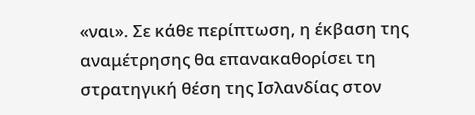«ναι». Σε κάθε περίπτωση, η έκβαση της αναμέτρησης θα επανακαθορίσει τη στρατηγική θέση της Ισλανδίας στον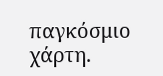παγκόσμιο χάρτη.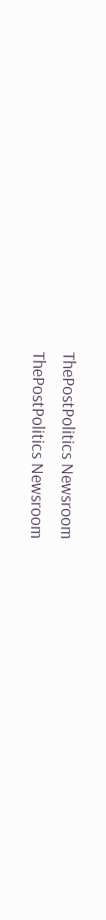ThePostPolitics Newsroom
ThePostPolitics Newsroom